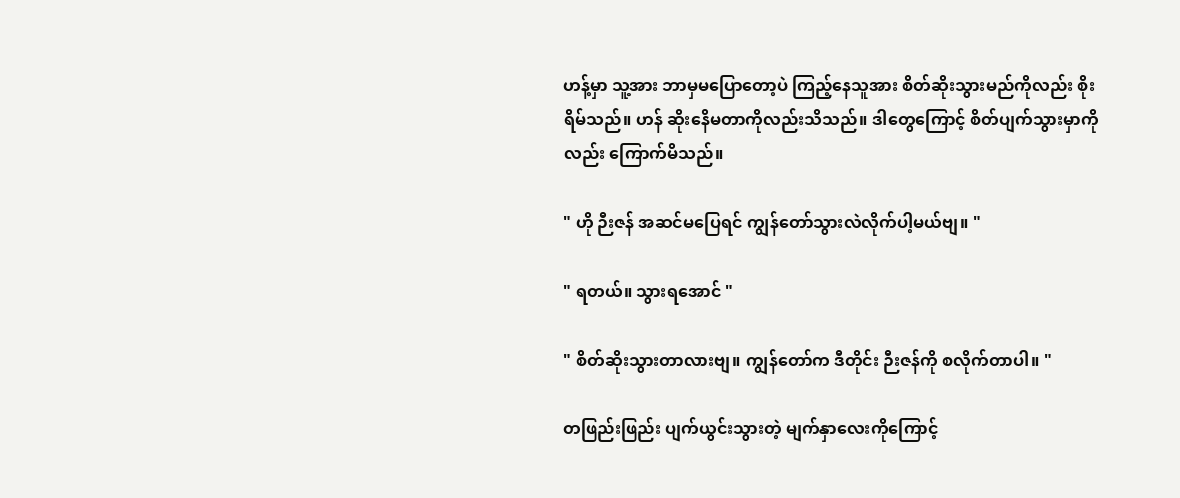ဟန့်မှာ သူ့အား ဘာမှမပြောတော့ပဲ ကြည့်နေသူအား စိတ်ဆိုးသွားမည်ကိုလည်း စိုးရိမ်သည်။ ဟန် ဆိုးနေိမတာကိုလည်းသိသည်။ ဒါတွေကြောင့် စိတ်ပျက်သွားမှာကိုလည်း ကြောက်မိသည်။

" ဟို ဉီးဇန် အဆင်မပြေရင် ကျွန်တော်သွားလဲလိုက်ပါ့မယ်ဗျ။ "

" ရတယ်။ သွားရအောင် "

" စိတ်ဆိုးသွားတာလားဗျ။ ကျွန်တော်က ဒီတိုင်း ဉီးဇန်ကို စလိုက်တာပါ။ "

တဖြည်းဖြည်း ပျက်ယွင်းသွားတဲ့ မျက်နှာလေးကိုကြောင့်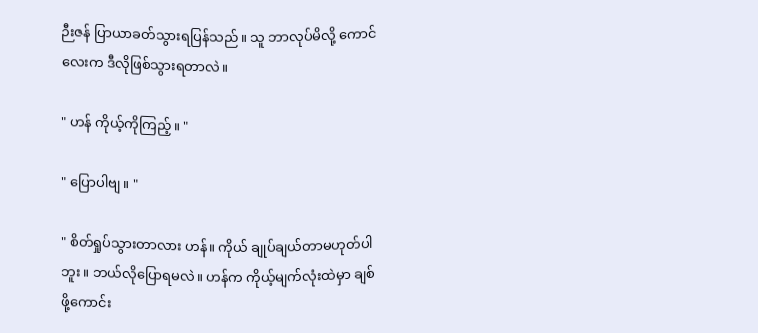ဉီးဇန် ပြာယာခတ်သွားရပြန်သည်။ သူ ဘာလုပ်မိလို့ ကောင်လေးက ဒီလိုဖြစ်သွားရတာလဲ။

" ဟန် ကိုယ့်ကိုကြည့်။ "

" ပြောပါဗျ။ "

" စိတ်ရှုပ်သွားတာလား ဟန်။ ကိုယ် ချုပ်ချယ်တာမဟုတ်ပါဘူး။ ဘယ်လိုပြောရမလဲ။ ဟန်က ကိုယ့်မျက်လုံးထဲမှာ ချစ်ဖို့ကောင်း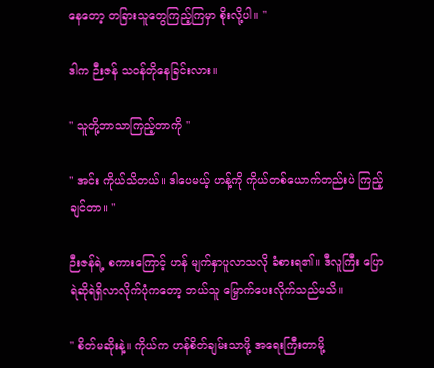နေတော့ တခြားသူတွေကြည့်ကြမှာ စိုးလို့ပါ။ "

ဒါက ဉီးဇန် သဝန်တိုနေခြင်းလား။

" သူတို့ဘာသာကြည့်တာကို "

" အင်း ကိုယ်သိတယ်။ ဒါပေမယ့် ဟန့်ကို ကိုယ်တစ်ယောက်တည်းပဲ ကြည့်ချင်တာ။ "

ဉီးဇန်ရဲ့ စကားကြောင့် ဟန် မျက်နှာပူလာသလို ခံစားရ၏။ ဒီလူကြီး ပြောရဲဆိုရဲရှိလာလိုက်ပုံကတော့ ဘယ်သူ မြှောက်ပေးလိုက်သည်မသိ။

" စိတ်မဆိုးနဲ့။ ကိုယ်က ဟန်စိတ်ချမ်းသာဖို့ အရေးကြီးတာမို့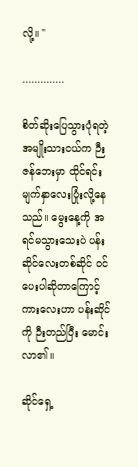လို့။ "

..............

စိတ်ဆိုးပြေသွားပုံရတဲ့ အမျိုးသားငယ်က ဉီးဇန်ဘေးမှာ ထိုင်ရင်း မျက်နှာလေးပြုံးလို့နေသည်။ မွေးနေ့ကို အရင်မသွားသေးပဲ ပန်းဆိုင်လေးတစ်ဆိုင် ဝင်ပေးပါဆိုတာကြောင့် ကားလေးဟာ ပန်းဆိုင်ကို ဉီးတည်ပြီး မောင်းလာ၏။

ဆိုင်ရှေ့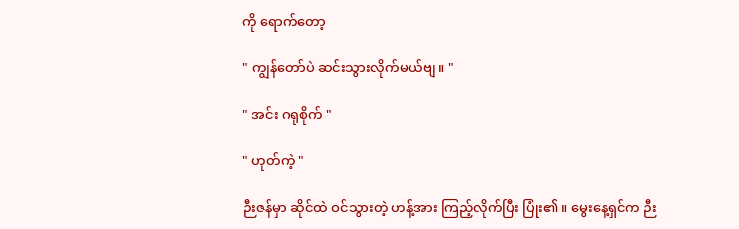ကို ရောက်တော့

" ကျွန်တော်ပဲ ဆင်းသွားလိုက်မယ်ဗျ။ "

" အင်း ဂရုစိုက် "

" ဟုတ်ကဲ့ "

ဉီးဇန်မှာ ဆိုင်ထဲ ဝင်သွားတဲ့ ဟန့်အား ကြည့်လိုက်ပြီး ပြုံး၏။ မွေးနေ့ရှင်က ဉီး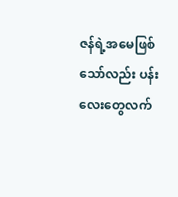ဇန်ရဲ့အမေဖြစ်သော်လည်း ပန်းလေးတွေလက်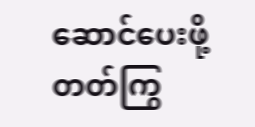ဆောင်ပေးဖို့ တတ်ကြွ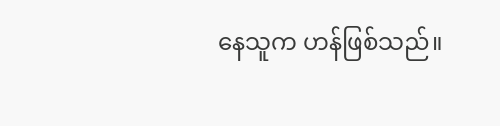နေသူက ဟန်ဖြစ်သည်။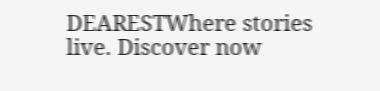DEARESTWhere stories live. Discover now